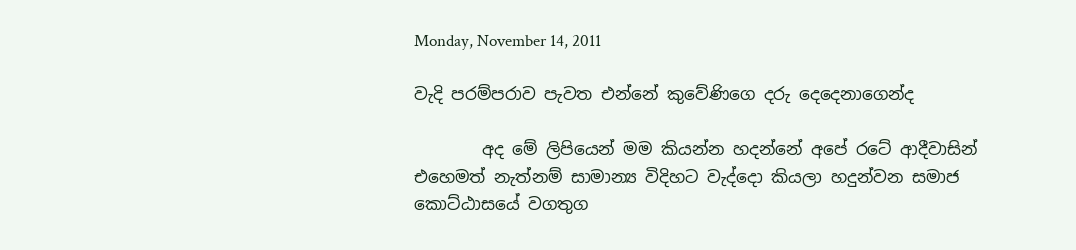Monday, November 14, 2011

වැදි පරම්පරාව පැවත එන්නේ කු‍වේණිගෙ දරු දෙදෙනාගෙන්ද

        අද මේ ලිපියෙන් මම කියන්න හදන්නේ අපේ රටේ ආදීවාසින් එහෙමත් නැත්නම් සාමාන්‍ය විදිහට වැද්දො කියලා හදුන්වන සමාජ කොට්ඨාසයේ වගතුග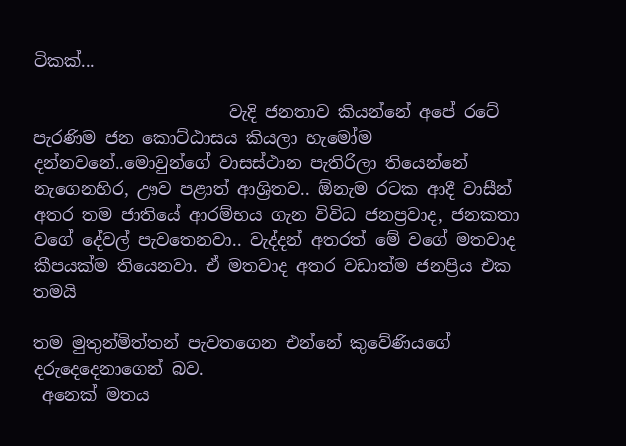ටිකක්...

                       වැදි ජනතාව කියන්නේ අපේ රටේ පැරණිම ජන කොට්ඨාසය කියලා හැමෝම දන්නවනේ..මොවුන්ගේ වාසස්ථාන පැතිරිලා තියෙන්නේ නැගෙනහිර, ඌව පළාත් ආශ්‍රිතව.. ඕනැම රටක ආදී වාසීන් අතර තම ජාතියේ ආරම්භය ගැන විවිධ ජනප්‍රවාද, ජනකතා වගේ දේවල් පැවතෙනවා.. වැද්දන් අතරත් මේ වගේ මතවාද කීපයක්ම තියෙනවා. ඒ මතවාද අතර වඩාත්ම ජනප්‍රිය එක තමයි

තම මුතුන්මිත්තන් පැවතගෙන එන්නේ කුවේණියගේ දරුදෙදෙනාගෙන් බව.
 අනෙක් මතය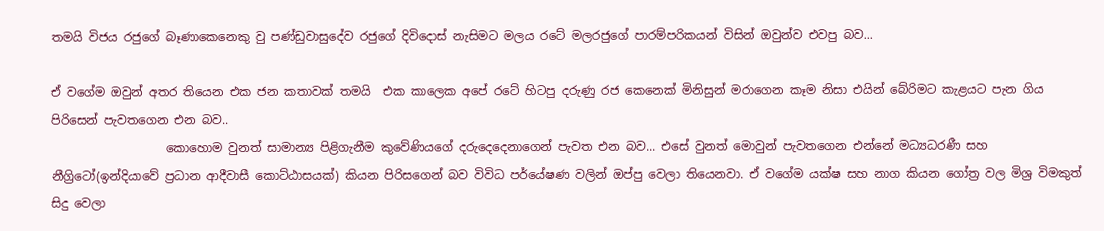තමයි විජය රජුගේ බෑණාකෙනෙකු වු පණ්ඩුවාසුදේව රජුගේ දිවිදොස් නැසිමට මලය රටේ මලරජුගේ පාරම්පරිකයන් විසින් ඔවුන්ව එවපු බව...

ඒ වගේම ඔවුන් අතර තියෙන එක ජන කතාවක් තමයි  එක කාලෙක අපේ රටේ හිටපු දරුණු රජ කෙනෙක් මිනිසුන් මරාගෙන කෑම නිසා එයින් බේරිමට කැළයට පැන ගිය පිරිසෙන් පැවතගෙන එන බව..
                   කොහොම වුනත් සාමාන්‍ය පිළිගැනීම කුවේණියගේ දරුදෙදෙනාගෙන් පැවත එන බව... එසේ වුනත් මොවුන් පැවතගෙන එන්නේ මධ්‍යධරණී සහ නීග්‍රිටෝ(ඉන්දියාවේ ප්‍රධාන ආදීවාසී කොට්ඨාසයක්) කියන පිරිසගෙන් බව විවිධ පර්යේෂණ වලින් ඔප්පු වෙලා තියෙනවා. ඒ වගේම යක්ෂ සහ නාග කියන ගෝත්‍ර වල මිශ්‍ර විමකුත් සිදු වෙලා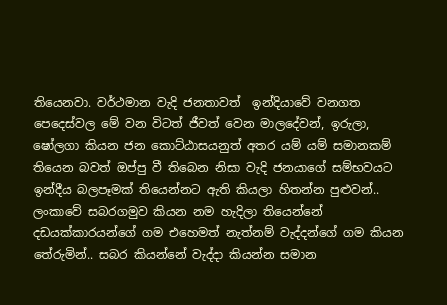තියෙනවා. වර්ථමාන වැදි ජනතාවත්  ඉන්දියාවේ වනගත පෙදෙස්වල මේ වන විටත් ජීවත් වෙන මාලදේවන්, ඉරුලා, ෂෝලගා කියන ජන කොට්ඨාසයනුත් අතර යම් යම් සමානකම් තියෙන බවත් ඔප්පු වී තිබෙන නිසා වැදි ජනයාගේ සම්භවයට ඉන්දීය බලපෑමක් තියෙන්නට ඇති කියලා හිතන්න පුළුවන්..
ලංකාවේ සබරගමුව කියන නම හැදිලා තියෙන්නේ දඩයක්කාරයන්ගේ ගම එහෙමත් නැත්නම් වැද්දන්ගේ ගම කියන තේරුමින්.. සබර කියන්නේ වැද්දා කියන්න සමාන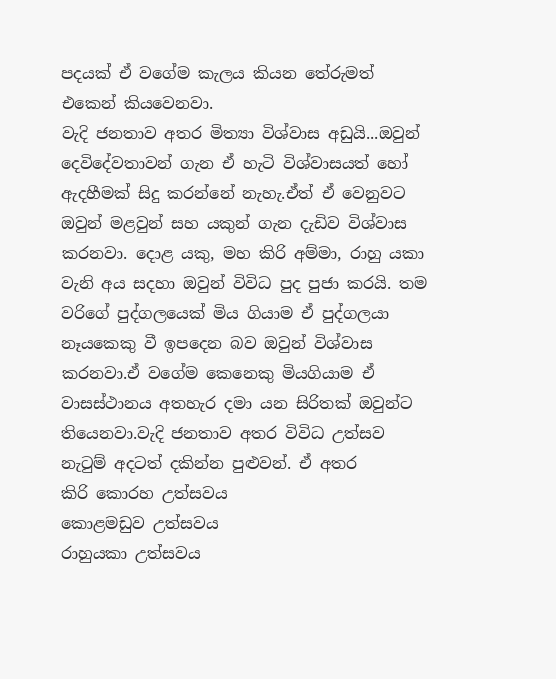පදයක් ඒ වගේම කැලය කියන තේරුමත් එකෙන් කියවෙනවා.
වැදි ජනතාව අතර මිත්‍යා විශ්වාස අඩුයි...ඔවුන් දෙවිදේවතාවන් ගැන ඒ හැටි විශ්වාසයත් හෝ ඇදහීමක් සිදු කරන්නේ නැහැ.ඒත් ඒ වෙනුවට ඔවුන් මළවුන් සහ යකුන් ගැන දැඩිව විශ්වාස කරනවා. දොළ යකු, මහ කිරි අම්මා, රාහු යකා වැනි අය සදහා ඔවුන් විවිධ පුද පුජා කරයි. තම වරිගේ පුද්ගලයෙක් මිය ගියාම ඒ පුද්ගලයා නෑයකෙකු වී ඉපදෙන බව ඔවුන් විශ්වාස කරනවා.ඒ වගේම කෙනෙකු මියගියාම ඒ වාසස්ථානය අතහැර දමා යන සිරිතක් ඔවුන්ට තියෙනවා.වැදි ජනතාව අතර විවිධ උත්සව නැටුම් අදටත් දකින්න පුළුවන්. ඒ අතර
කිරි කොරහ උත්සවය
කොළමඩුව උත්සවය
රාහුයකා උත්සවය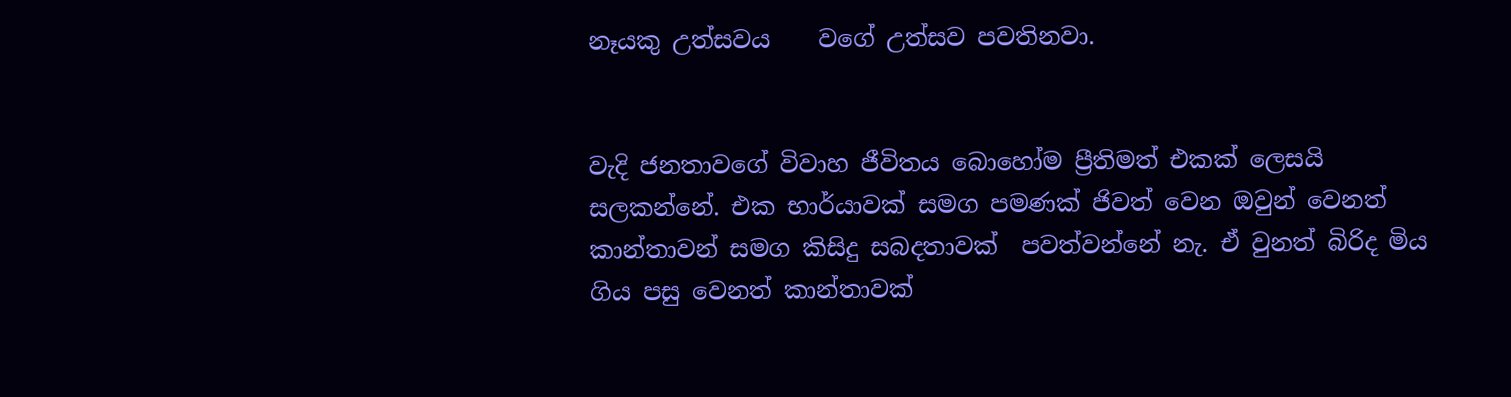නෑයකු උත්සවය    වගේ උත්සව පවතිනවා.


වැදි ජනතාවගේ විවාහ ජීවිතය බොහෝම ප්‍රීතිමත් එකක් ලෙසයි සලකන්නේ. එක භාර්යාවක් සමග පමණක් ජිවත් වෙන ඔවුන් වෙනත් කාන්තාවන් සමග කිසිදු සබදතාවක්  පවත්වන්නේ නැ. ඒ වුනත් බිරිද මිය ගිය පසු වෙනත් කාන්තාවක්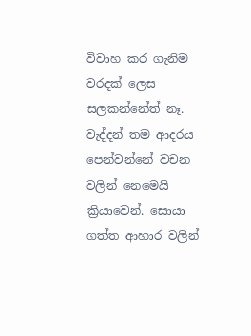විවාහ කර ගැනිම වරදක් ලෙස සලකන්නේත් නෑ. වැද්දන් තම ආදරය පෙන්වන්නේ වචන වලින් නෙමෙයි ක්‍රියාවෙන්. සොයා ගත්ත ආහාර වලින්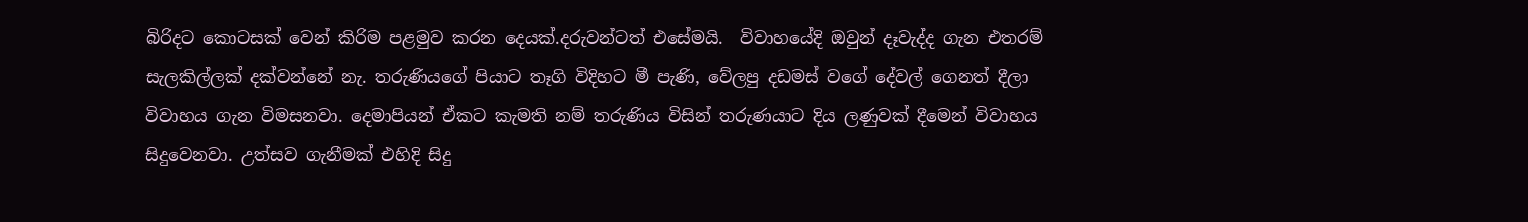බිරිදට කොටසක් වෙන් කිරිම පළමුව කරන දෙයක්.දරුවන්ටත් එසේමයි.  විවාහයේදි ඔවුන් දෑවැද්ද ගැන එතරම් සැලකිල්ලක් දක්වන්නේ නැ. තරුණියගේ පියාට තෑගි විදිහට මී පැණි, වේලපු දඩමස් වගේ දේවල් ගෙනත් දීලා විවාහය ගැන විමසනවා. දෙමාපියන් ඒකට කැමති නම් තරුණිය විසින් තරුණයාට දිය ලණුවක් දීමෙන් විවාහය සිදුවෙනවා. උත්සව ගැනීමක් එහිදි සිදු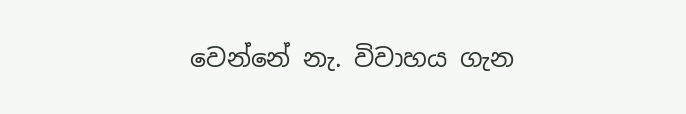වෙන්නේ නැ. විවාහය ගැන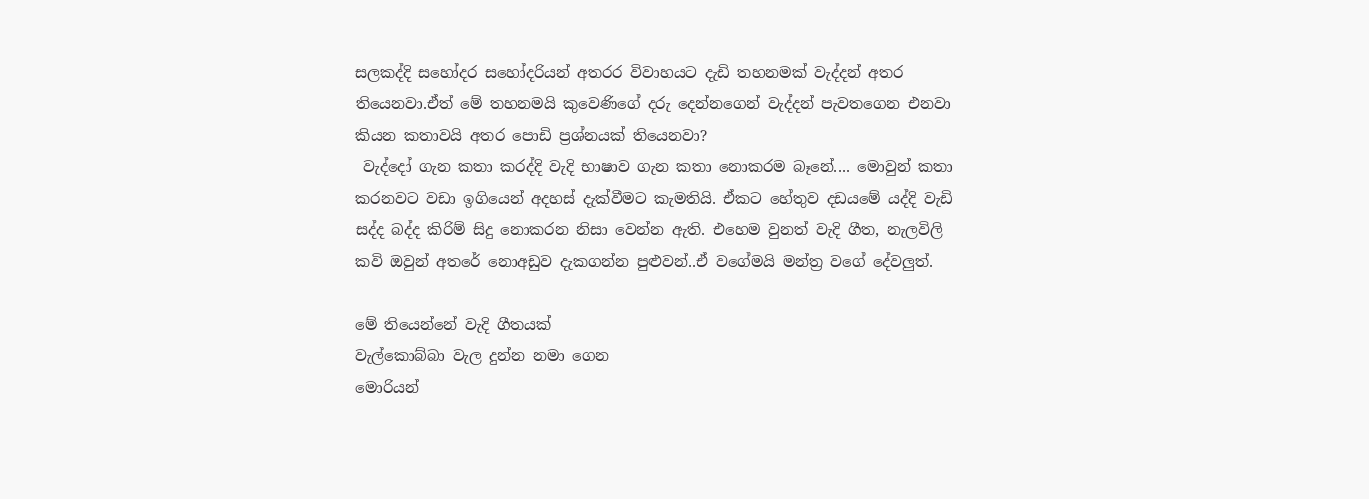සලකද්දි සහෝදර සහෝදරියන් අතරර විවාහයට දැඩි තහනමක් වැද්දන් අතර තියෙනවා.ඒත් මේ තහනමයි කුවෙණිගේ දරු දෙන්නගෙන් වැද්දන් පැවතගෙන එනවා කියන කතාවයි අතර පොඩි ප්‍රශ්නයක් තියෙනවා?
 වැද්දෝ ගැන කතා කරද්දි වැදි භාෂාව ගැන කතා නොකරම බෑනේ.... මොවුන් කතා කරනවට වඩා ඉගියෙන් අදහස් දැක්වීමට කැමතියි. ඒකට හේතුව දඩයමේ යද්දි වැඩි සද්ද බද්ද කිරිම් සිදු නොකරන නිසා වෙන්න ඇති. එහෙම වුනත් වැදි ගීත, නැලවිලි කවි ඔවුන් අතරේ නොඅඩුව දැකගන්න පුළුවන්..ඒ වගේමයි මන්ත්‍ර වගේ දේවලුත්.

මේ තියෙන්නේ වැදි ගීතයක්
වැල්කොබ්බා වැල දුන්න නමා ගෙන
මොරියන්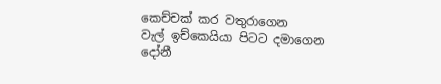කෙච්චක් කර වතුරාගෙන
වැල් ඉච්කෙයියා පිටට දමාගෙන
දෝනී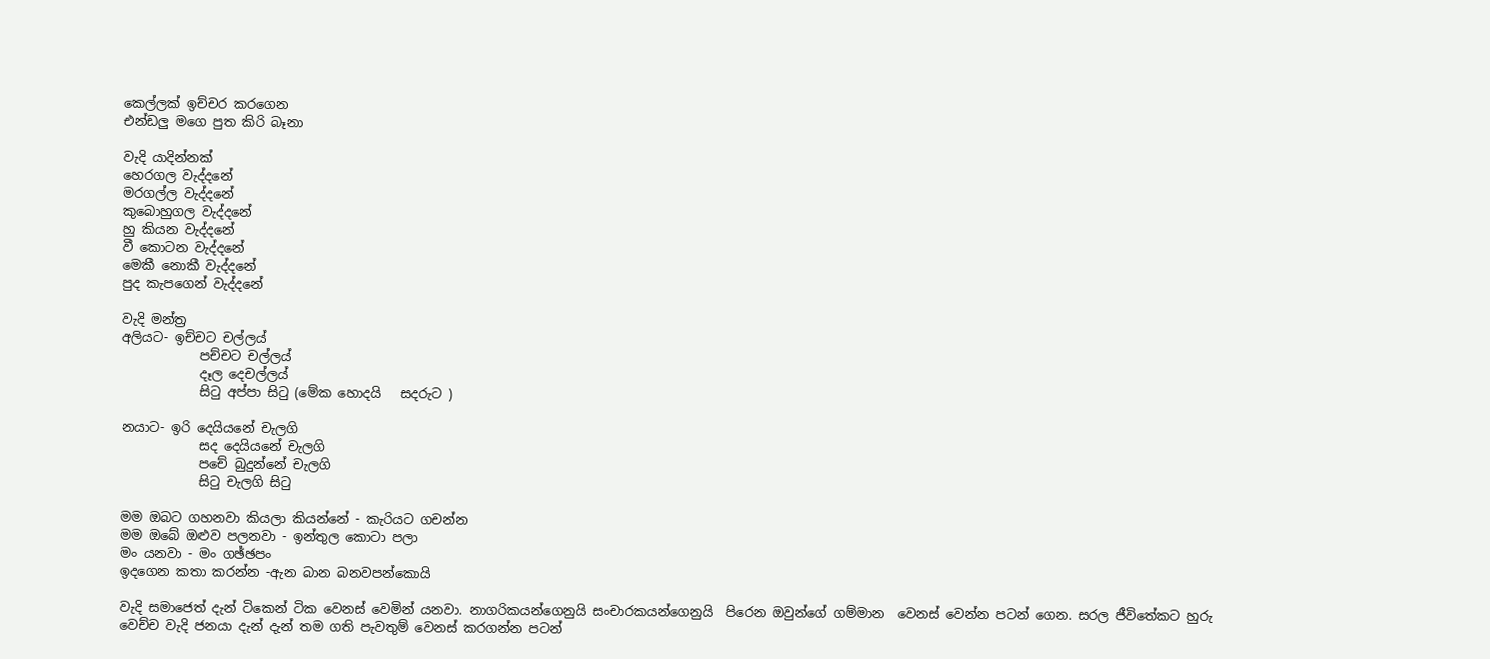කෙල්ලක් ඉච්චර කරගෙන
එන්ඩලු මගෙ පුත කිරි බෑනා

වැදි යාදින්නක්
හෙරගල වැද්දනේ
මරගල්ල වැද්දනේ
කුබොහුගල වැද්දනේ
හු කියන වැද්දනේ
වී කොටන වැද්දනේ
මෙකී නොකී වැද්දනේ
පුද කැපගෙන් වැද්දනේ

වැදි මන්ත්‍ර
අලියට- ඉච්චට චල්ලය්
            පච්චට චල්ලය්
            දෑල දෙචල්ලය්
            සිටු අප්පා සිටු (මේක හොදයි   සදරුට )

නයාට- ඉරි දෙයියනේ චැලගි
            සද දෙයියනේ චැලගි
            පචේ බුදුන්නේ චැලගි
            සිටු චැලගි සිටු

මම ඔබට ගහනවා කියලා කියන්නේ - කැරියට ගචන්න
මම ඔබේ ඔළුව පලනවා - ඉන්තුල කොටා පලා
මං යනවා - මං ගඡ්ඡපං
ඉදගෙන කතා කරන්න -ඇන බාන බනවපන්කොයි

වැදි සමාජෙත් දැන් ටිකෙන් ටික වෙනස් වෙමින් යනවා. නාගරිකයන්ගෙනුයි සංචාරකයන්ගෙනුයි  පිරෙන ඔවුන්ගේ ගම්මාන  වෙනස් වෙන්න පටන් ගෙන. සරල ජීවිතේකට හුරු වෙච්ච වැදි ජනයා දැන් දැන් තම ගති පැවතුම් වෙනස් කරගන්න පටන්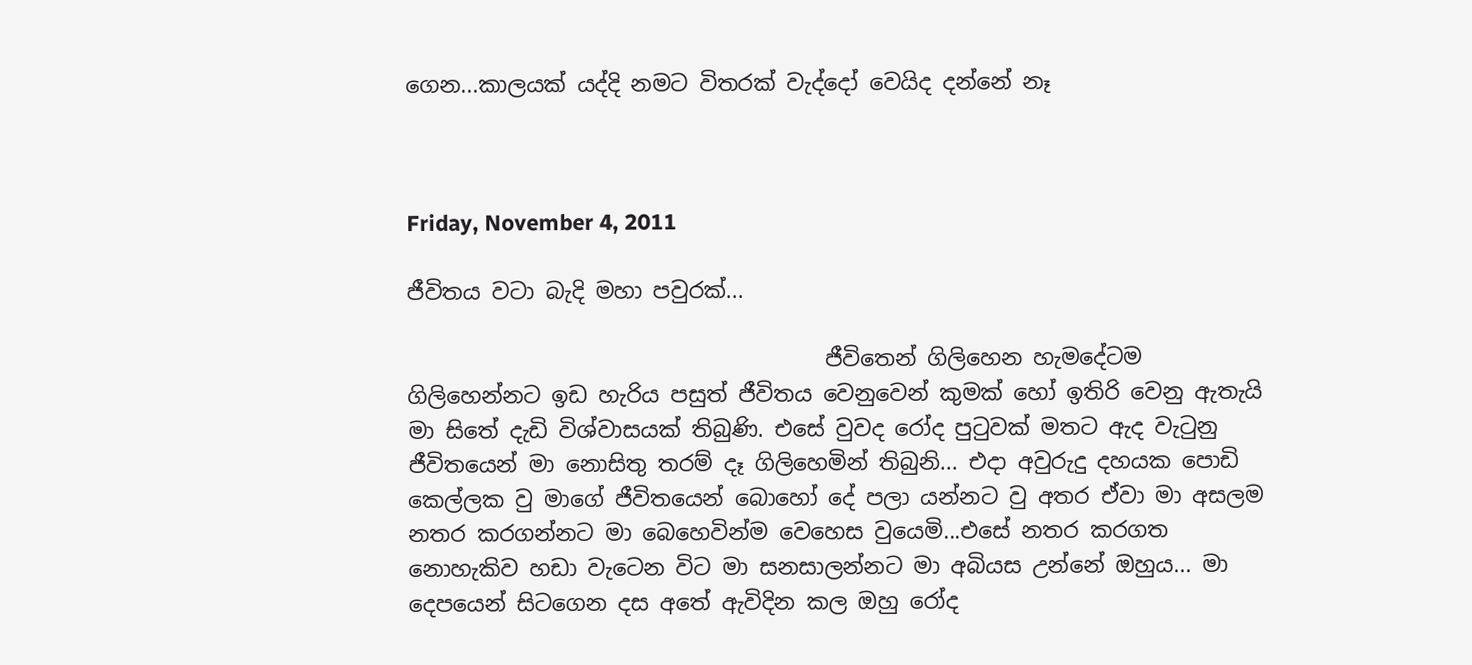ගෙන...කාලයක් යද්දි නමට විතරක් වැද්දෝ වෙයිද දන්නේ නෑ



Friday, November 4, 2011

ජීවිතය වටා බැදි මහා පවුරක්...

                                      ජීවිතෙන් ගිලිහෙන හැමදේටම ගිලිහෙන්නට ඉඩ හැරිය පසුත් ජීවිතය වෙනුවෙන් කුමක් හෝ ඉතිරි වෙනු ඇතැයි මා සිතේ දැඩි විශ්වාසයක් තිබුණි. එසේ වුවද රෝද පුටුවක් මතට ඇද වැටුනු ජීවිතයෙන් මා නොසිතු තරම් දෑ ගිලිහෙමින් තිබුනි... එදා අවුරුදු දහයක පොඩි කෙල්ලක වු මාගේ ජීවිතයෙන් බොහෝ දේ පලා යන්නට වු අතර ඒවා මා අසලම නතර කරගන්නට මා බෙහෙවින්ම වෙහෙස වුයෙමි...එසේ නතර කරගත නොහැකිව හඩා වැටෙන විට මා සනසාලන්නට මා අබියස උන්නේ ඔහුය... මා දෙපයෙන් සිටගෙන දස අතේ ඇවිදින කල ඔහු රෝද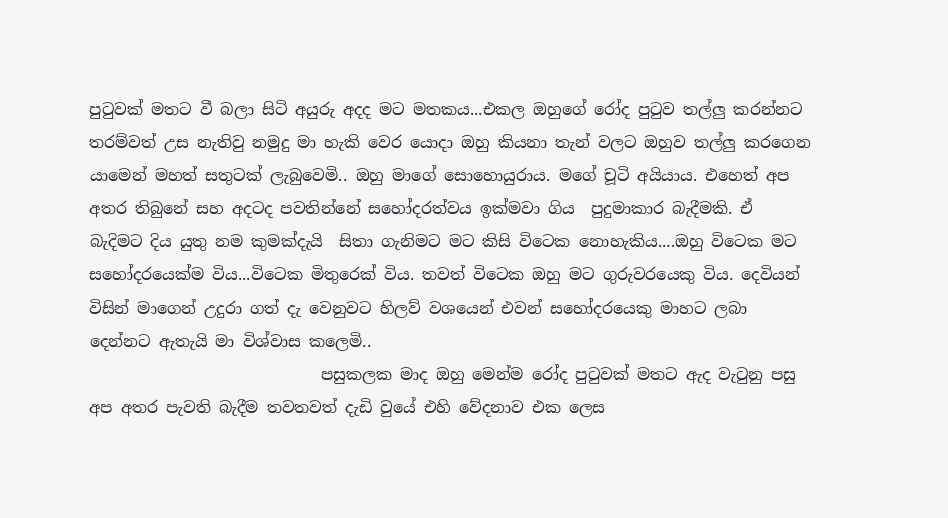පුටුවක් මතට වී බලා සිටි අයුරු අදද මට මතකය...එකල ඔහුගේ රෝද පුටුව තල්ලු කරන්නට තරම්වත් උස නැතිවු නමුදු මා හැකි වෙර යොදා ඔහු කියනා තැන් වලට ඔහුව තල්ලු කරගෙන යාමෙන් මහත් සතුටක් ලැබුවෙමි.. ඔහු මාගේ සොහොයුරාය. මගේ චූටි අයියාය. එහෙත් අප අතර තිබුනේ සහ අදටද පවතින්නේ සහෝදරත්වය ඉක්මවා ගිය  පුදුමාකාර බැදීමකි. ඒ බැදිමට දිය යුතු නම කුමක්දැයි  සිතා ගැනිමට මට කිසි විටෙක නොහැකිය....ඔහු විටෙක මට සහෝදරයෙක්ම විය...විටෙක මිතුරෙක් විය. තවත් විටෙක ඔහු මට ගුරුවරයෙකු විය. දෙවියන් විසින් මාගෙන් උදුරා ගත් දැ වෙනුවට හිලව් වශයෙන් එවන් සහෝදරයෙකු මාහට ලබා දෙන්නට ඇතැයි මා විශ්වාස කලෙමි..
                             පසුකලක මාද ඔහු මෙන්ම රෝද පුටුවක් මතට ඇද වැටුනු පසු අප අතර පැවති බැදීම තවතවත් දැඩි වුයේ එහි වේදනාව එක ලෙස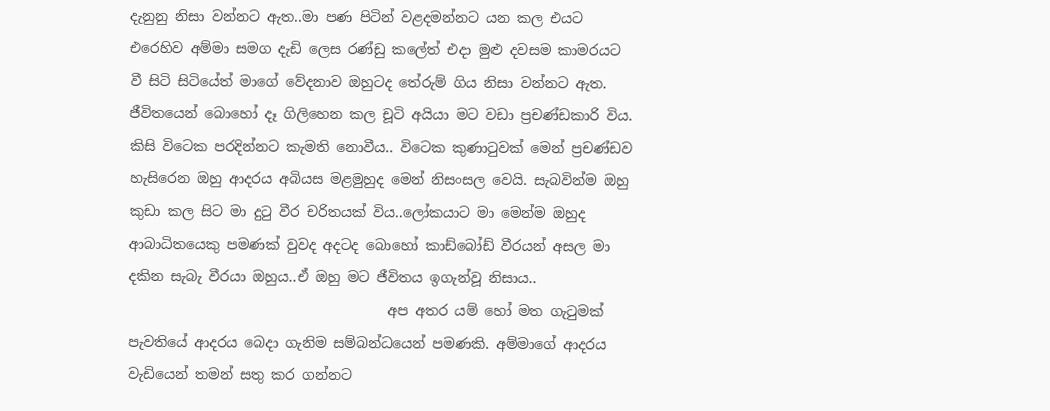දැනුනු නිසා වන්නට ඇත..මා පණ පිටින් වළදමන්නට යන කල එයට එරෙහිව අම්මා සමග දැඩි ලෙස රණ්ඩු කලේත් එදා මුළු දවසම කාමරයට වී සිටි සිටියේත් මාගේ වේදනාව ඔහුටද තේරුම් ගිය නිසා වන්නට ඇත. ජීවිතයෙන් බොහෝ දෑ ගිලිහෙන කල චූටි අයියා මට වඩා ප්‍රචණ්ඩකාරි විය. කිසි විටෙක පරදින්නට කැමති නොවීය.. විටෙක කුණාටුවක් මෙන් ප්‍රචණ්ඩව හැසිරෙන ඔහු ආදරය අබියස මළමුහුද මෙන් නිසංසල වෙයි. සැබවින්ම ඔහු කුඩා කල සිට මා දුටු වීර චරිතයක් විය..ලෝකයාට මා මෙන්ම ඔහුද ආබාධිතයෙකු පමණක් වුවද අදටද බොහෝ කාඩ්බෝඩ් වීරයන් අසල මා දකින සැබැ වීරයා ඔහුය..ඒ ඔහු මට ජීවිතය ඉගැන්වූ නිසාය..
                                     අප අතර යම් හෝ මත ගැටුමක් පැවතියේ ආදරය බෙදා ගැනිම සම්බන්ධයෙන් පමණකි. අම්මාගේ ආදරය වැඩියෙන් තමන් සතු කර ගන්නට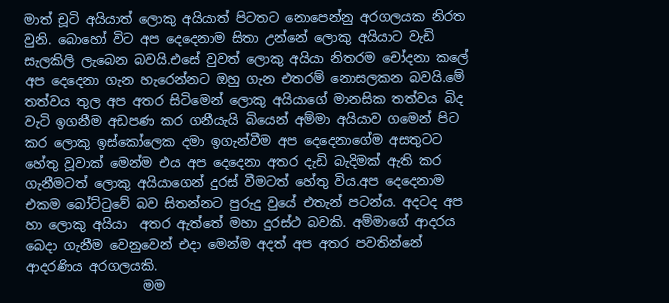මාත් චූටි අයියාත් ලොකු අයියාත් පිටතට නොපෙන්නු අරගලයක නිරත වුනි. බොහෝ විට අප දෙදෙනාම සිතා උන්නේ ලොකු අයියාට වැඩි සැලකිලි ලැබෙන බවයි.එසේ වුවත් ලොකු අයියා නිතරම චෝදනා කලේ අප දෙදෙනා ගැන හැරෙන්නට ඔහු ගැන එතරම් නොසලකන බවයි.මේ තත්වය තුල අප අතර සිටිමෙන් ලොකු අයියාගේ මානසික තත්වය බිද වැටි ඉගනීම අඩපණ කර ගනීයැයි බියෙන් අම්මා අයියාව ගමෙන් පිට කර ලොකු ඉස්කෝලෙක දමා ඉගැන්වීම අප දෙදෙනාගේම අසතුටට හේතු වූවාක් මෙන්ම එය අප දෙදෙනා අතර දැඩි බැදිමක් ඇති කර ගැනීමටත් ලොකු අයියාගෙන් දුරස් වීමටත් හේතු විය.අප දෙදෙනාම එකම බෝට්ටුවේ බව සිතන්නට පුරුදු වුයේ එතැන් පටන්ය. අදටද අප හා ලොකු අයියා  අතර ඇත්තේ මහා දුරස්ථ බවකි. අම්මාගේ ආදරය බෙදා ගැනීම වෙනුවෙන් එදා මෙන්ම අදත් අප අතර පවතින්නේ ආදරණිය අරගලයකි.
                  මම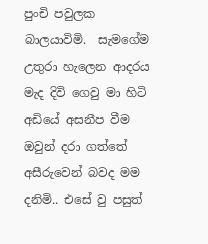පුංචි පවුලක බාලයාවිමි.  සැමගේම උතුරා හැලෙන ආදරය මැද දිවි ගෙවු මා හිටි අඩියේ අසනීප වීම ඔවුන් දරා ගත්තේ අසීරුවෙන් බවද මම දනිමි.. එසේ වු පසුත්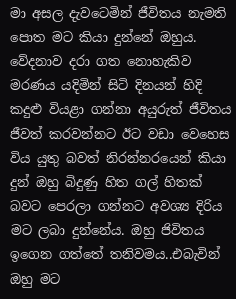මා අසල දැවටෙමින් ජීවිතය නැමති පොත මට කියා දුන්නේ ඔහුය. වේදනාව දරා ගත නොහැකිව මරණය යදිමින් සිටි දිනයන් හිදි කදුළු වියළා ගන්නා අයුරුත් ජීවිතය ජීවත් කරවන්නට ඊට වඩා වෙහෙස විය යුතු බවත් නිරන්නරයෙන් කියා දුන් ඔහු බිදුණු හිත ගල් හිතක් බවට පෙරලා ගන්නට අවශ්‍ය දිරිය මට ලබා දුන්නේය. ඔහු ජිවිතය ඉගෙන ගත්තේ තනිවමය..එබැවින් ඔහු මට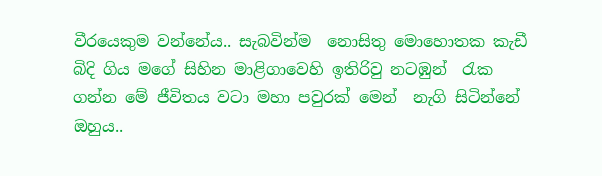වීරයෙකුම වන්නේය.. සැබවින්ම  නොසිතු මොහොතක කැඩී බිදි ගිය මගේ සිහින මාළිගාවෙහි ඉතිරිවු නටඹුන්  රැක ගන්න මේ ජීවිතය වටා මහා පවුරක් මෙන්  නැගි සිටින්නේ ඔහුය..